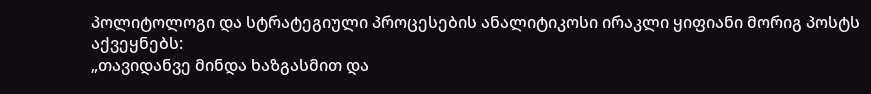პოლიტოლოგი და სტრატეგიული პროცესების ანალიტიკოსი ირაკლი ყიფიანი მორიგ პოსტს აქვეყნებს:
„თავიდანვე მინდა ხაზგასმით და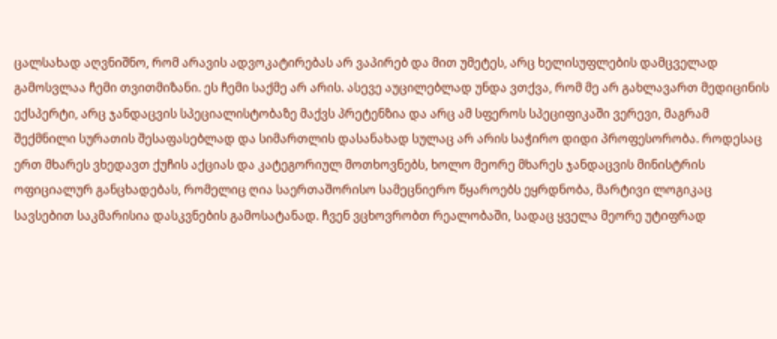ცალსახად აღვნიშნო, რომ არავის ადვოკატირებას არ ვაპირებ და მით უმეტეს, არც ხელისუფლების დამცველად გამოსვლაა ჩემი თვითმიზანი. ეს ჩემი საქმე არ არის. ასევე აუცილებლად უნდა ვთქვა, რომ მე არ გახლავართ მედიცინის ექსპერტი, არც ჯანდაცვის სპეციალისტობაზე მაქვს პრეტენზია და არც ამ სფეროს სპეციფიკაში ვერევი, მაგრამ შექმნილი სურათის შესაფასებლად და სიმართლის დასანახად სულაც არ არის საჭირო დიდი პროფესორობა. როდესაც ერთ მხარეს ვხედავთ ქუჩის აქციას და კატეგორიულ მოთხოვნებს, ხოლო მეორე მხარეს ჯანდაცვის მინისტრის ოფიციალურ განცხადებას, რომელიც ღია საერთაშორისო სამეცნიერო წყაროებს ეყრდნობა, მარტივი ლოგიკაც სავსებით საკმარისია დასკვნების გამოსატანად. ჩვენ ვცხოვრობთ რეალობაში, სადაც ყველა მეორე უტიფრად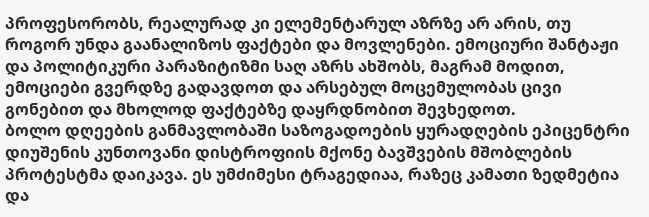პროფესორობს, რეალურად კი ელემენტარულ აზრზე არ არის, თუ როგორ უნდა გაანალიზოს ფაქტები და მოვლენები. ემოციური შანტაჟი და პოლიტიკური პარაზიტიზმი საღ აზრს ახშობს, მაგრამ მოდით, ემოციები გვერდზე გადავდოთ და არსებულ მოცემულობას ცივი გონებით და მხოლოდ ფაქტებზე დაყრდნობით შევხედოთ.
ბოლო დღეების განმავლობაში საზოგადოების ყურადღების ეპიცენტრი დიუშენის კუნთოვანი დისტროფიის მქონე ბავშვების მშობლების პროტესტმა დაიკავა. ეს უმძიმესი ტრაგედიაა, რაზეც კამათი ზედმეტია და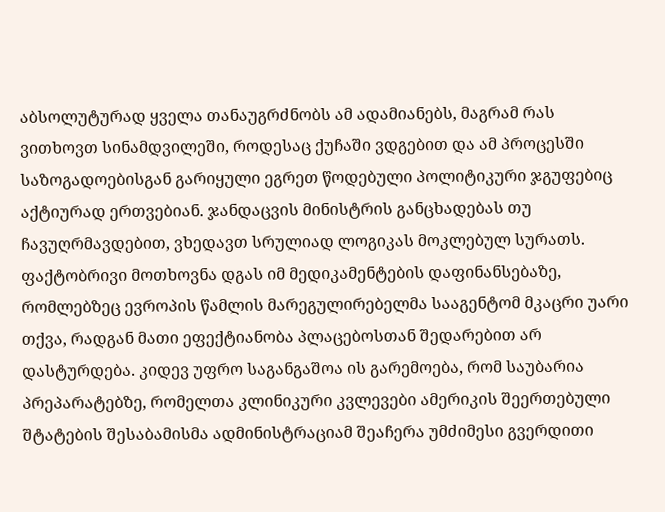აბსოლუტურად ყველა თანაუგრძნობს ამ ადამიანებს, მაგრამ რას ვითხოვთ სინამდვილეში, როდესაც ქუჩაში ვდგებით და ამ პროცესში საზოგადოებისგან გარიყული ეგრეთ წოდებული პოლიტიკური ჯგუფებიც აქტიურად ერთვებიან. ჯანდაცვის მინისტრის განცხადებას თუ ჩავუღრმავდებით, ვხედავთ სრულიად ლოგიკას მოკლებულ სურათს. ფაქტობრივი მოთხოვნა დგას იმ მედიკამენტების დაფინანსებაზე, რომლებზეც ევროპის წამლის მარეგულირებელმა სააგენტომ მკაცრი უარი თქვა, რადგან მათი ეფექტიანობა პლაცებოსთან შედარებით არ დასტურდება. კიდევ უფრო საგანგაშოა ის გარემოება, რომ საუბარია პრეპარატებზე, რომელთა კლინიკური კვლევები ამერიკის შეერთებული შტატების შესაბამისმა ადმინისტრაციამ შეაჩერა უმძიმესი გვერდითი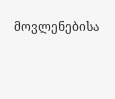მოვლენებისა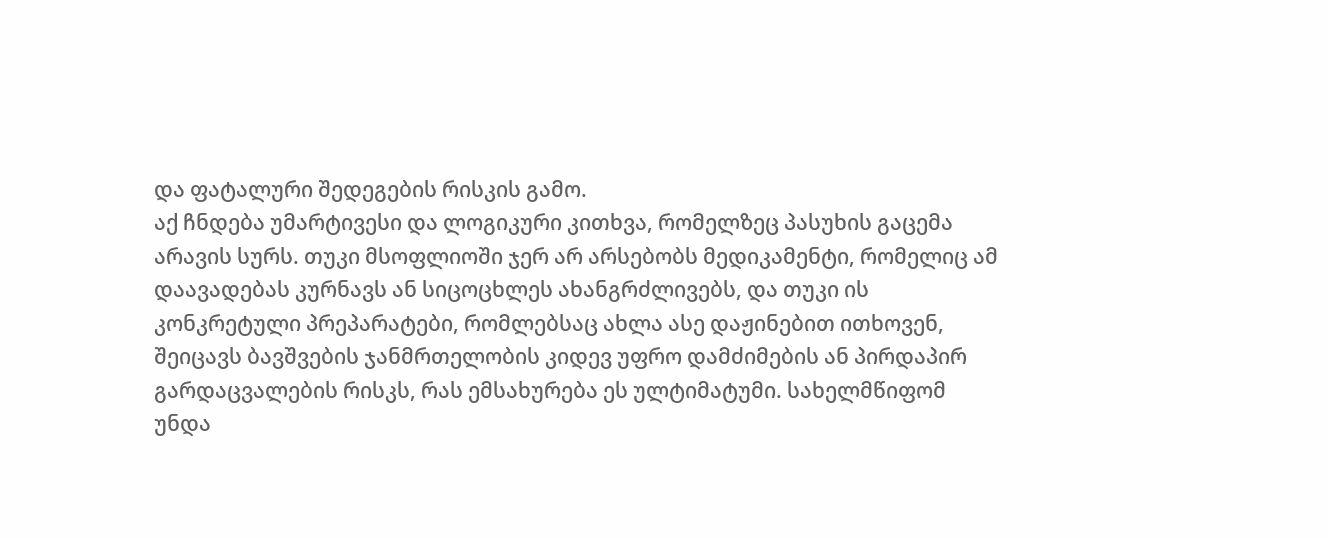და ფატალური შედეგების რისკის გამო.
აქ ჩნდება უმარტივესი და ლოგიკური კითხვა, რომელზეც პასუხის გაცემა არავის სურს. თუკი მსოფლიოში ჯერ არ არსებობს მედიკამენტი, რომელიც ამ დაავადებას კურნავს ან სიცოცხლეს ახანგრძლივებს, და თუკი ის კონკრეტული პრეპარატები, რომლებსაც ახლა ასე დაჟინებით ითხოვენ, შეიცავს ბავშვების ჯანმრთელობის კიდევ უფრო დამძიმების ან პირდაპირ გარდაცვალების რისკს, რას ემსახურება ეს ულტიმატუმი. სახელმწიფომ უნდა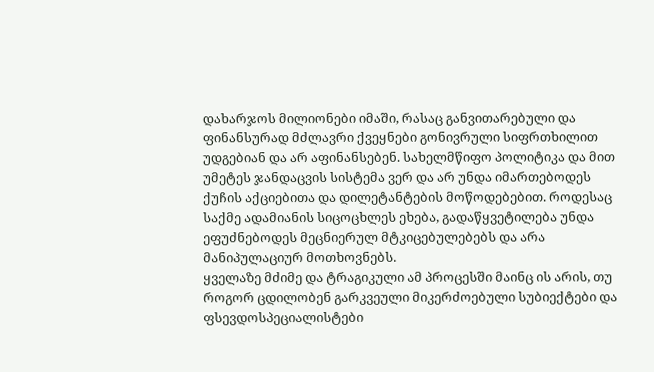დახარჯოს მილიონები იმაში, რასაც განვითარებული და ფინანსურად მძლავრი ქვეყნები გონივრული სიფრთხილით უდგებიან და არ აფინანსებენ. სახელმწიფო პოლიტიკა და მით უმეტეს ჯანდაცვის სისტემა ვერ და არ უნდა იმართებოდეს ქუჩის აქციებითა და დილეტანტების მოწოდებებით. როდესაც საქმე ადამიანის სიცოცხლეს ეხება, გადაწყვეტილება უნდა ეფუძნებოდეს მეცნიერულ მტკიცებულებებს და არა მანიპულაციურ მოთხოვნებს.
ყველაზე მძიმე და ტრაგიკული ამ პროცესში მაინც ის არის, თუ როგორ ცდილობენ გარკვეული მიკერძოებული სუბიექტები და ფსევდოსპეციალისტები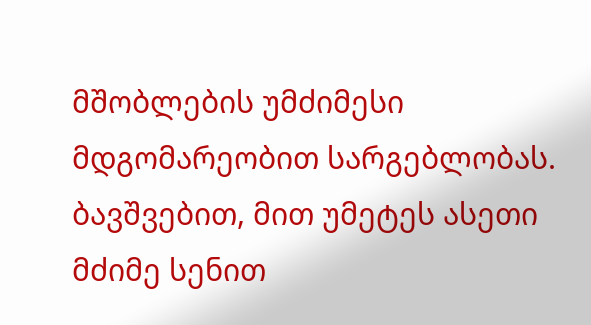მშობლების უმძიმესი მდგომარეობით სარგებლობას. ბავშვებით, მით უმეტეს ასეთი მძიმე სენით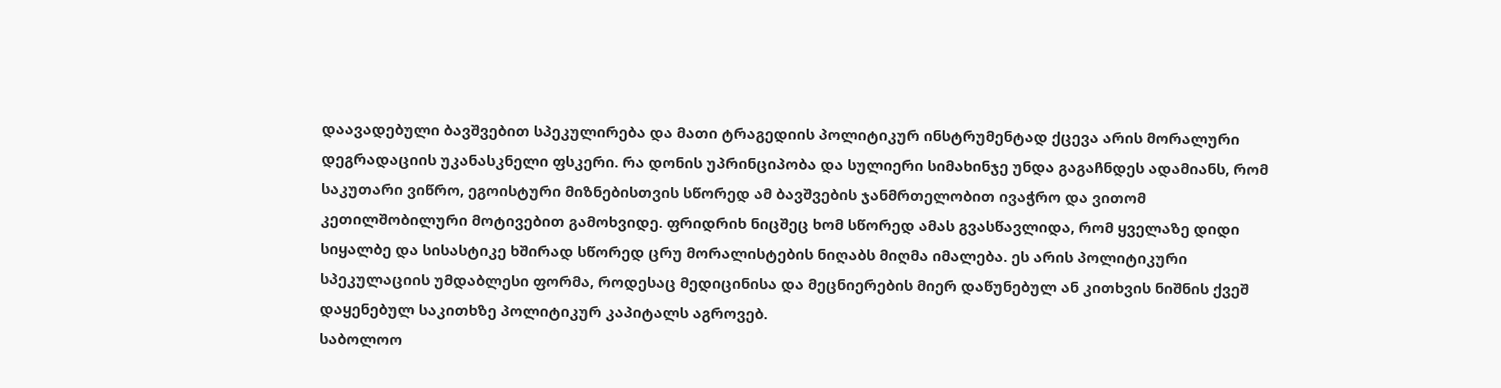დაავადებული ბავშვებით სპეკულირება და მათი ტრაგედიის პოლიტიკურ ინსტრუმენტად ქცევა არის მორალური დეგრადაციის უკანასკნელი ფსკერი. რა დონის უპრინციპობა და სულიერი სიმახინჯე უნდა გაგაჩნდეს ადამიანს, რომ საკუთარი ვიწრო, ეგოისტური მიზნებისთვის სწორედ ამ ბავშვების ჯანმრთელობით ივაჭრო და ვითომ კეთილშობილური მოტივებით გამოხვიდე. ფრიდრიხ ნიცშეც ხომ სწორედ ამას გვასწავლიდა, რომ ყველაზე დიდი სიყალბე და სისასტიკე ხშირად სწორედ ცრუ მორალისტების ნიღაბს მიღმა იმალება. ეს არის პოლიტიკური სპეკულაციის უმდაბლესი ფორმა, როდესაც მედიცინისა და მეცნიერების მიერ დაწუნებულ ან კითხვის ნიშნის ქვეშ დაყენებულ საკითხზე პოლიტიკურ კაპიტალს აგროვებ.
საბოლოო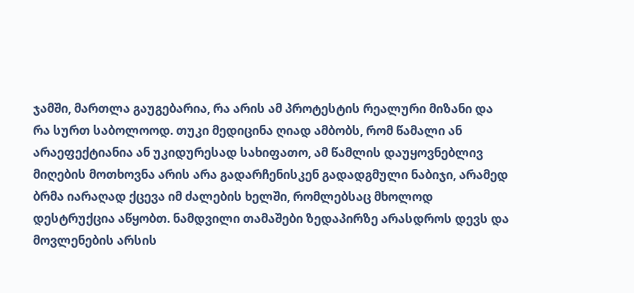ჯამში, მართლა გაუგებარია, რა არის ამ პროტესტის რეალური მიზანი და რა სურთ საბოლოოდ. თუკი მედიცინა ღიად ამბობს, რომ წამალი ან არაეფექტიანია ან უკიდურესად სახიფათო, ამ წამლის დაუყოვნებლივ მიღების მოთხოვნა არის არა გადარჩენისკენ გადადგმული ნაბიჯი, არამედ ბრმა იარაღად ქცევა იმ ძალების ხელში, რომლებსაც მხოლოდ დესტრუქცია აწყობთ. ნამდვილი თამაშები ზედაპირზე არასდროს დევს და მოვლენების არსის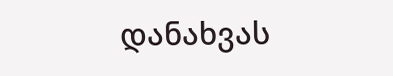დანახვას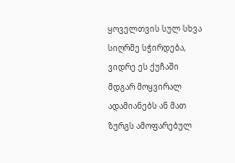ყოველთვის სულ სხვა სიღრმე სჭირდება, ვიდრე ეს ქუჩაში მდგარ მოყვირალ ადამიანებს ან მათ ზურგს ამოფარებულ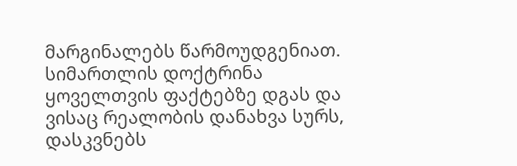მარგინალებს წარმოუდგენიათ. სიმართლის დოქტრინა ყოველთვის ფაქტებზე დგას და ვისაც რეალობის დანახვა სურს, დასკვნებს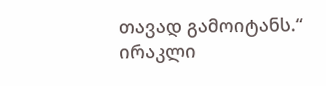თავად გამოიტანს.“
ირაკლი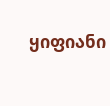ყიფიანი